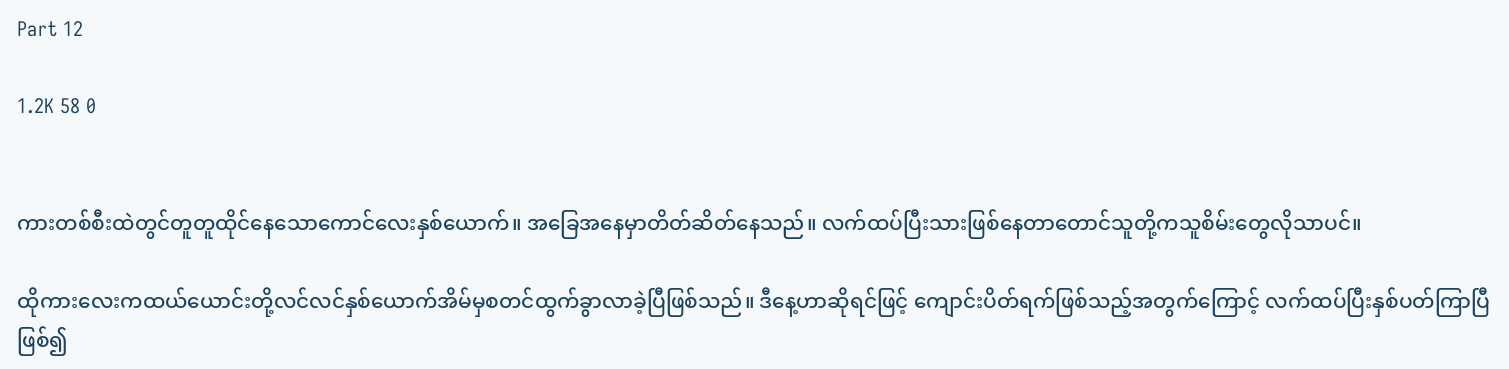Part 12

1.2K 58 0


ကားတစ်စီးထဲတွင်တူတူထိုင်နေသောကောင်လေးနှစ်ယောက်။ အခြေအနေမှာတိတ်ဆိတ်နေသည်။ လက်ထပ်ပြီးသားဖြစ်နေတာတောင်သူတို့ကသူစိမ်းတွေလိုသာပင်။

ထိုကားလေးကထယ်ယောင်းတို့လင်လင်နှစ်ယောက်အိမ်မှစတင်ထွက်ခွာလာခဲ့ပြီဖြစ်သည်။ ဒီနေ့ဟာဆိုရင်ဖြင့် ကျောင်းပိတ်ရက်ဖြစ်သည့်အတွက်ကြောင့် လက်ထပ်ပြီးနှစ်ပတ်ကြာပြီဖြစ်၍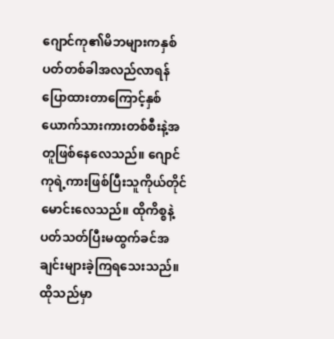ဂျောင်ကု၏မိဘများကနှစ်ပတ်တစ်ခါအလည်လာရန်ပြောထားတာကြောင့်နှစ်ယောက်သားကားတစ်စီးနဲ့အတူဖြစ်နေလေသည်။ ဂျောင်ကုရဲ့ကားဖြစ်ပြီးသူကိုယ်တိုင်မောင်းလေသည်။ ထိုကိစ္စနဲ့ပတ်သတ်ပြီးမထွက်ခင်အချင်းများခဲ့ကြရသေးသည်။ ထိုသည်မှာ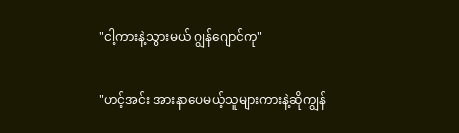"ငါ့ကားနဲ့သွားမယ် ဂျွန်ဂျောင်ကု"

"ဟင့်အင်း အားနာပေမယ့်သူများကားနဲ့ဆိုကျွန်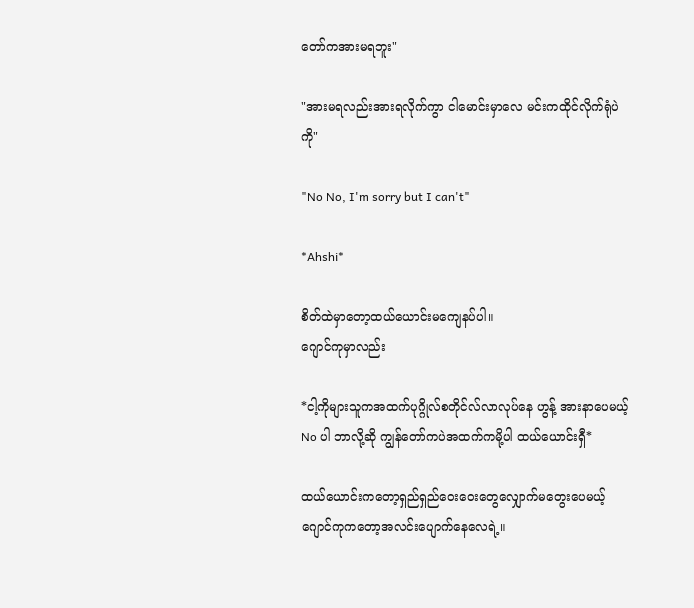တော်ကအားမရဘူး"

"အားမရလည်းအားရလိုက်ကွာ ငါမောင်းမှာလေ မင်းကထိုင်လိုက်ရုံပဲကို"

"No No, I'm sorry but I can't"

*Ahshi*

စိတ်ထဲမှာတော့ထယ်ယောင်းမကျေနပ်ပါ။
ဂျောင်ကုမှာလည်း

*ငါ့ကိုများသူကအထက်ပုဂ္ဂိုလ်စတိုင်လ်လာလုပ်နေ ဟွန့် အားနာပေမယ့် No ပါ ဘာလို့ဆို ကျွန်တော်ကပဲအထက်ကမို့ပါ ထယ်ယောင်းရှီ*

ထယ်ယောင်းကတော့ရှည်ရှည်ဝေးဝေးတွေလျှောက်မတွေးပေမယ့် ဂျောင်ကုကတော့အလင်းပျောက်နေလေရဲ့။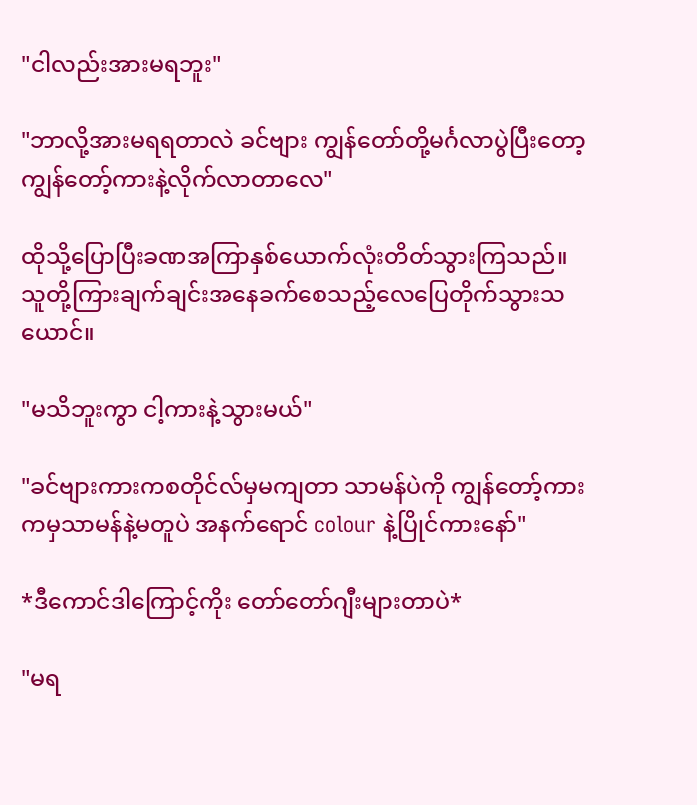"ငါလည်းအားမရဘူး"

"ဘာလို့အားမရရတာလဲ ခင်ဗျား ကျွန်တော်တို့မင်္ဂလာပွဲပြီးတော့ ကျွန်တော့်ကားနဲ့လိုက်လာတာလေ"

ထိုသို့ပြောပြီးခဏအကြာနှစ်ယောက်လုံးတိတ်သွားကြသည်။ သူတို့ကြားချက်ချင်းအနေခက်စေသည့်လေပြေတိုက်သွားသယောင်။

"မသိဘူးကွာ ငါ့ကားနဲ့သွားမယ်"

"ခင်ဗျားကားကစတိုင်လ်မှမကျတာ သာမန်ပဲကို ကျွန်တော့်ကားကမှသာမန်နဲ့မတူပဲ အနက်ရောင် colour နဲ့ပြိုင်ကားနော်"

*ဒီကောင်ဒါကြောင့်ကိုး တော်တော်ဂျီးများတာပဲ*

"မရ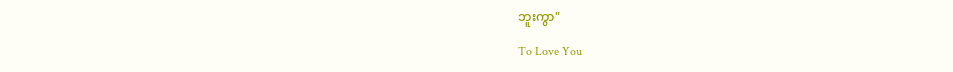ဘူးကွာ"

To Love You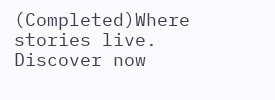(Completed)Where stories live. Discover now